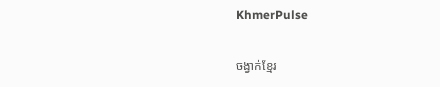KhmerPulse

ចង្វាក់ខ្មែរ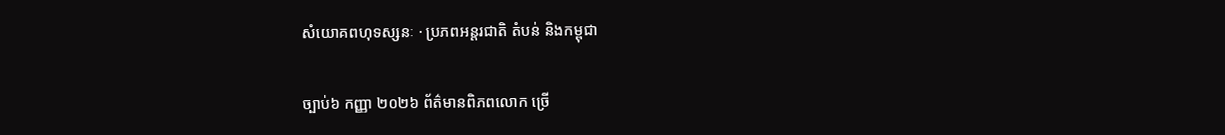សំយោគពហុទស្សនៈ · ប្រភពអន្តរជាតិ តំបន់ និងកម្ពុជា

ច្បាប់៦ កញ្ញា ២០២៦ ព័ត៌មានពិភពលោក ច្រើ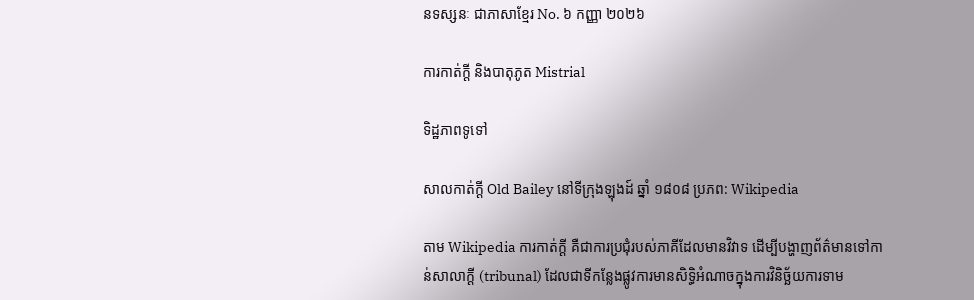នទស្សនៈ ជាភាសាខ្មែរ No. ៦ កញ្ញា ២០២៦

ការកាត់ក្ដី និងបាតុភូត Mistrial

ទិដ្ឋភាពទូទៅ

សាលកាត់ក្ដី Old Bailey នៅទីក្រុងឡុងដ៍ ឆ្នាំ ១៨០៨ ប្រភព: Wikipedia

តាម Wikipedia ការកាត់ក្ដី គឺជាការប្រជុំរបស់ភាគីដែលមានវិវាទ ដើម្បីបង្ហាញព័ត៌មានទៅកាន់សាលាក្ដី (tribunal) ដែលជាទីកន្លែងផ្លូវការមានសិទ្ធិអំណាចក្នុងការវិនិច្ឆ័យការទាម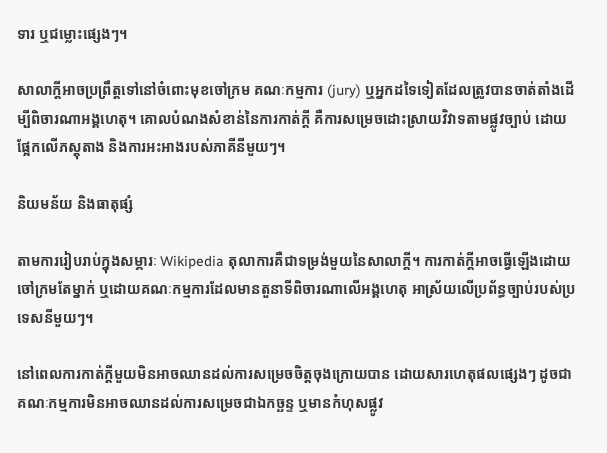ទារ ឬជម្លោះផ្សេងៗ។

សាលាក្ដីអាចប្រព្រឹត្តទៅនៅចំពោះមុខចៅក្រម គណៈកម្មការ (jury) ឬអ្នកដទៃទៀតដែលត្រូវបានចាត់តាំងដើម្បីពិចារណាអង្គហេតុ។ គោលបំណងសំខាន់នៃការកាត់ក្ដី គឺការសម្រេចដោះស្រាយវិវាទតាមផ្លូវច្បាប់ ដោយផ្អែកលើភស្តុតាង និងការអះអាងរបស់ភាគីនីមួយៗ។

និយមន័យ និងធាតុផ្សំ

តាមការរៀបរាប់ក្នុងសម្ភារៈ Wikipedia តុលាការគឺជាទម្រង់មួយនៃសាលាក្ដី។ ការកាត់ក្ដីអាចធ្វើឡើងដោយចៅក្រមតែម្នាក់ ឬដោយគណៈកម្មការដែលមានតួនាទីពិចារណាលើអង្គហេតុ អាស្រ័យលើប្រព័ន្ធច្បាប់របស់ប្រទេសនីមួយៗ។

នៅពេលការកាត់ក្ដីមួយមិនអាចឈានដល់ការសម្រេចចិត្តចុងក្រោយបាន ដោយសារហេតុផលផ្សេងៗ ដូចជាគណៈកម្មការមិនអាចឈានដល់ការសម្រេចជាឯកច្ឆន្ទ ឬមានកំហុសផ្លូវ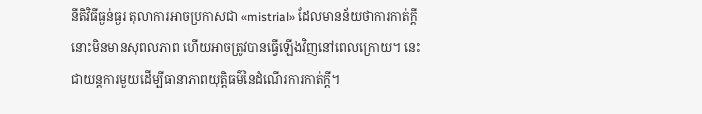នីតិវិធីធ្ងន់ធ្ងរ តុលាការអាចប្រកាសជា «mistrial» ដែលមានន័យថាការកាត់ក្ដីនោះមិនមានសុពលភាព ហើយអាចត្រូវបានធ្វើឡើងវិញនៅពេលក្រោយ។ នេះជាយន្តការមួយដើម្បីធានាភាពយុត្តិធម៌នៃដំណើរការកាត់ក្ដី។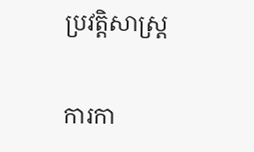ប្រវត្តិសាស្ត្រ

ការកា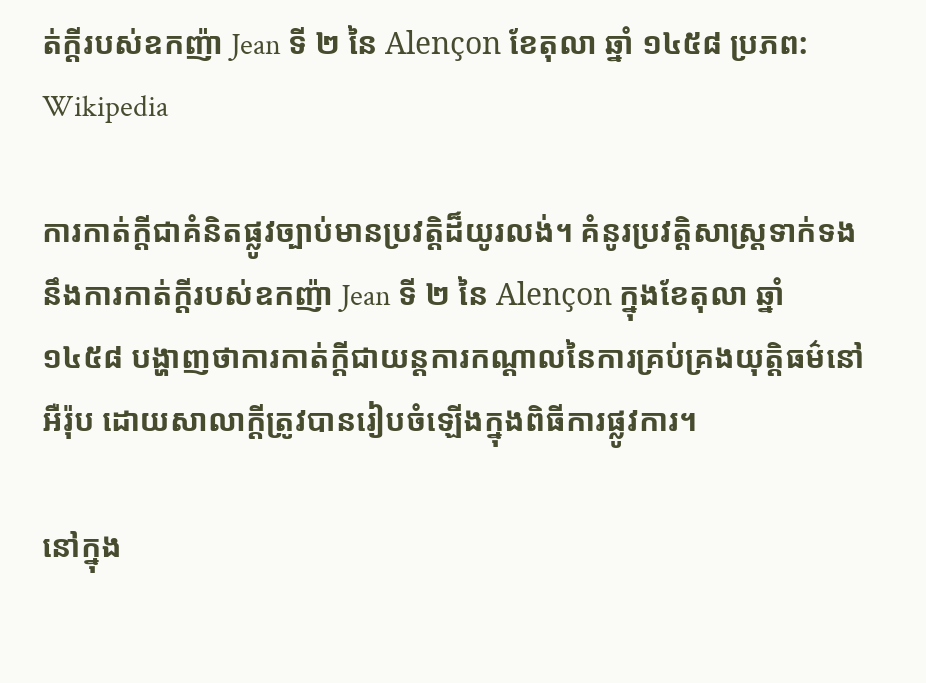ត់ក្ដីរបស់ឧកញ៉ា Jean ទី ២ នៃ Alençon ខែតុលា ឆ្នាំ ១៤៥៨ ប្រភព: Wikipedia

ការកាត់ក្ដីជាគំនិតផ្លូវច្បាប់មានប្រវត្តិដ៏យូរលង់។ គំនូរប្រវត្តិសាស្ត្រទាក់ទងនឹងការកាត់ក្ដីរបស់ឧកញ៉ា Jean ទី ២ នៃ Alençon ក្នុងខែតុលា ឆ្នាំ ១៤៥៨ បង្ហាញថាការកាត់ក្ដីជាយន្តការកណ្ដាលនៃការគ្រប់គ្រងយុត្តិធម៌នៅអឺរ៉ុប ដោយសាលាក្ដីត្រូវបានរៀបចំឡើងក្នុងពិធីការផ្លូវការ។

នៅក្នុង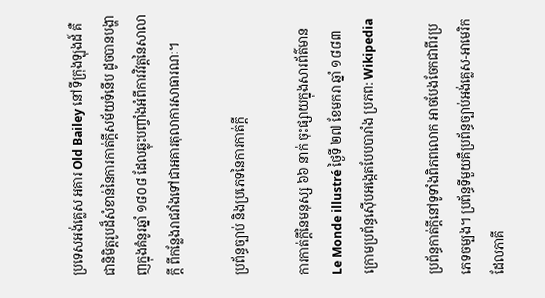ប្រទេសអង់គ្លេស អគារ Old Bailey នៅទីក្រុងឡុងដ៍ គឺជានិមិត្តរូបដ៏សំខាន់នៃការកាត់ក្ដីសម័យទំនើប ដូចបានបង្ហាញក្នុងគំនូរឆ្នាំ ១៨០៨ ដែលឆ្លុះបញ្ចាំងអំពីការវិវត្តនៃសាលាក្ដី ពីកន្លែងរាជវាំងទៅជាអគារតុលាការសាធារណៈ។

ប្រព័ន្ធច្បាប់ និងប្រភេទនៃការកាត់ក្ដី

ការកាត់ក្ដីនៃមនុស្ស ៦៦ នាក់ ចុះផ្សាយក្នុងសារព័ត៌មាន Le Monde illustré ថ្ងៃទី ២៧ ខែមករា ឆ្នាំ ១៨៨៣ ក្រោមប្រព័ន្ធស៊ើបអង្កេតបែបបារាំង ប្រភព: Wikipedia

ប្រព័ន្ធកាត់ក្ដីនៅទូទាំងពិភពលោក អាចបែងចែកជាពីរប្រភេទចម្បង។ ប្រព័ន្ធទីមួយគឺប្រព័ន្ធច្បាប់អង់គ្លេស-អាមេរិក ដែលភាគី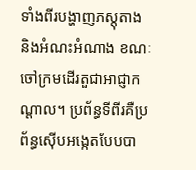ទាំងពីរបង្ហាញភស្តុតាង និងអំណះអំណាង ខណៈចៅក្រមដើរតួជាអាជ្ញាកណ្ដាល។ ប្រព័ន្ធទីពីរគឺប្រព័ន្ធស៊ើបអង្កេតបែបបា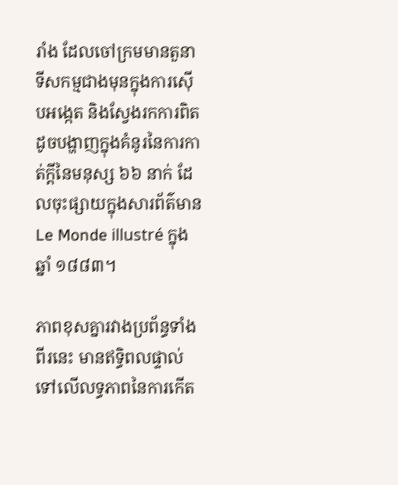រាំង ដែលចៅក្រមមានតួនាទីសកម្មជាងមុនក្នុងការស៊ើបអង្កេត និងស្វែងរកការពិត ដូចបង្ហាញក្នុងគំនូរនៃការកាត់ក្ដីនៃមនុស្ស ៦៦ នាក់ ដែលចុះផ្សាយក្នុងសារព័ត៌មាន Le Monde illustré ក្នុងឆ្នាំ ១៨៨៣។

ភាពខុសគ្នារវាងប្រព័ន្ធទាំងពីរនេះ មានឥទ្ធិពលផ្ទាល់ទៅលើលទ្ធភាពនៃការកើត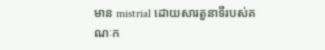មាន mistrial ដោយសារតួនាទីរបស់គណៈក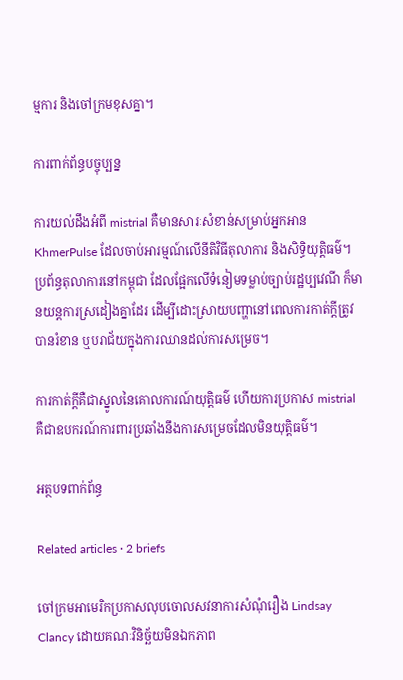ម្មការ និងចៅក្រមខុសគ្នា។

ការពាក់ព័ន្ធបច្ចុប្បន្ន

ការយល់ដឹងអំពី mistrial គឺមានសារៈសំខាន់សម្រាប់អ្នកអាន KhmerPulse ដែលចាប់អារម្មណ៍លើនីតិវិធីតុលាការ និងសិទ្ធិយុត្តិធម៌។ ប្រព័ន្ធតុលាការនៅកម្ពុជា ដែលផ្អែកលើទំនៀមទម្លាប់ច្បាប់រដ្ឋប្បវេណី ក៏មានយន្តការស្រដៀងគ្នាដែរ ដើម្បីដោះស្រាយបញ្ហានៅពេលការកាត់ក្ដីត្រូវបានរំខាន ឬបរាជ័យក្នុងការឈានដល់ការសម្រេច។

ការកាត់ក្ដីគឺជាស្នូលនៃគោលការណ៍យុត្តិធម៌ ហើយការប្រកាស mistrial គឺជាឧបករណ៍ការពារប្រឆាំងនឹងការសម្រេចដែលមិនយុត្តិធម៌។

អត្ថបទពាក់ព័ន្ធ

Related articles · 2 briefs

ចៅក្រមអាមេរិកប្រកាសលុបចោលសវនាការសំណុំរឿង Lindsay Clancy ដោយគណៈវិនិច្ឆ័យមិនឯកភាព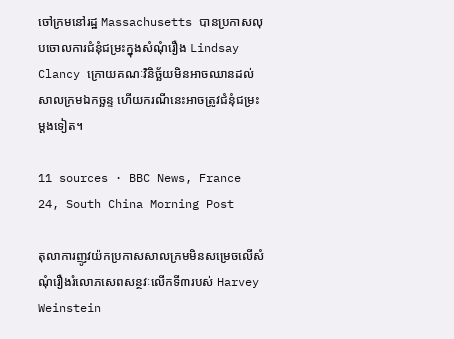ចៅក្រមនៅរដ្ឋ Massachusetts បានប្រកាសលុបចោលការជំនុំជម្រះក្នុងសំណុំរឿង Lindsay Clancy ក្រោយគណៈវិនិច្ឆ័យមិនអាចឈានដល់សាលក្រមឯកច្ឆន្ទ ហើយករណីនេះអាចត្រូវជំនុំជម្រះម្តងទៀត។

11 sources · BBC News, France 24, South China Morning Post

តុលាការញូវយ៉កប្រកាសសាលក្រមមិនសម្រេចលើសំណុំរឿងរំលោភសេពសន្ថវៈលើកទី៣របស់ Harvey Weinstein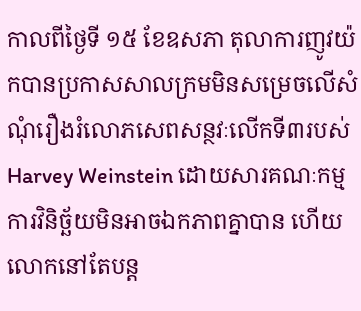កាលពីថ្ងៃទី ១៥ ខែឧសភា តុលាការញូវយ៉កបានប្រកាសសាលក្រមមិនសម្រេចលើសំណុំរឿងរំលោភសេពសន្ថវៈលើកទី៣របស់ Harvey Weinstein ដោយសារគណៈកម្មការវិនិច្ឆ័យមិនអាចឯកភាពគ្នាបាន ហើយលោកនៅតែបន្ត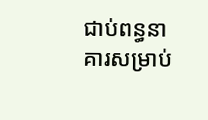ជាប់ពន្ធនាគារសម្រាប់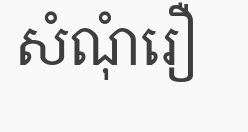សំណុំរឿ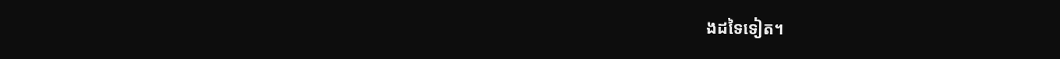ងដទៃទៀត។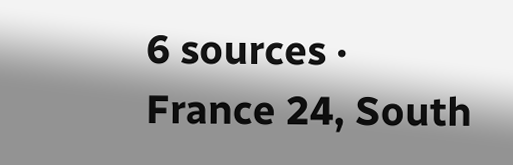6 sources · France 24, South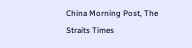China Morning Post, The Straits Times